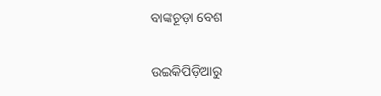ବାଙ୍କଚୂଡ଼ା ବେଶ

ଉଇକିପିଡ଼ିଆ‌ରୁ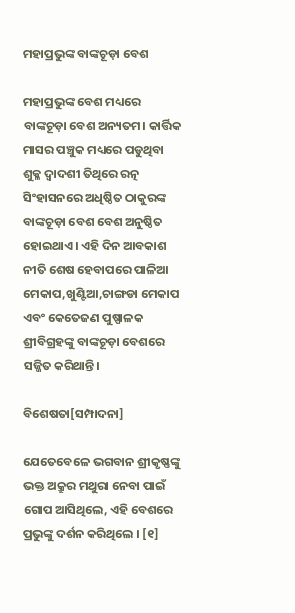ମହାପ୍ରଭୁଙ୍କ ବାଙ୍କଚୂଡ଼ା ବେଶ

ମହାପ୍ରଭୁଙ୍କ ବେଶ ମଧ୍ୟରେ ବାଙ୍କଚୂଡ଼ା ବେଶ ଅନ୍ୟତମ। କାର୍ତ୍ତିକ ମାସର ପଞ୍ଚୁକ ମଧ୍ୟରେ ପଡୁଥିବା ଶୁକ୍ଳ ଦ୍ୱାଦଶୀ ତିଥିରେ ରତ୍ନ ସିଂହାସନରେ ଅଧିଷ୍ଠିତ ଠାକୁରଙ୍କ ବାଙ୍କଚୂଡ଼ା ବେଶ ବେଶ ଅନୁଷ୍ଠିତ ହୋଇଥାଏ। ଏହି ଦିନ ଆବକାଶ ନୀତି ଶେଷ ହେବାପରେ ପାଳିଆ ମେକାପ,ଖୁଣ୍ଟିଆ,ଚାଙ୍ଗଡା ମେକାପ ଏବଂ କେତେଜଣ ପୁଷ୍ପାଳକ ଶ୍ରୀବିଗ୍ରହଙ୍କୁ ବାଙ୍କଚୂଡ଼ା ବେଶରେ ସଜ୍ଜିତ କରିଥାନ୍ତି।

ବିଶେଷତା[ସମ୍ପାଦନା]

ଯେତେବେଳେ ଭଗବାନ ଶ୍ରୀକୃଷ୍ଣଙ୍କୁ ଭକ୍ତ ଅକ୍ରୁର ମଥୁରା ନେବା ପାଇଁ ଗୋପ ଆସିଥିଲେ, ଏହି ବେଶରେ ପ୍ରଭୁଙ୍କୁ ଦର୍ଶନ କରିଥିଲେ । [୧]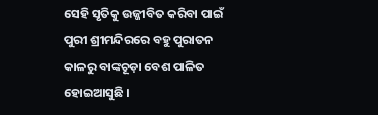ସେହି ସୃତିକୁ ଉଜ୍ଜୀବିତ କରିବା ପାଇଁ ପୁରୀ ଶ୍ରୀମନ୍ଦିରରେ ବହୁ ପୁରାତନ କାଳରୁ ବାଙ୍କଚୂଡ଼ା ବେଶ ପାଳିତ ହୋଇଆସୁଛି ।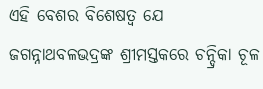ଏହି ବେଶର ବିଶେଷତ୍ୱ ଯେ ଜଗନ୍ନାଥବଳଭଦ୍ରଙ୍କ ଶ୍ରୀମସ୍ତକରେ ଚନ୍ଦ୍ରିକା ଚୂଳ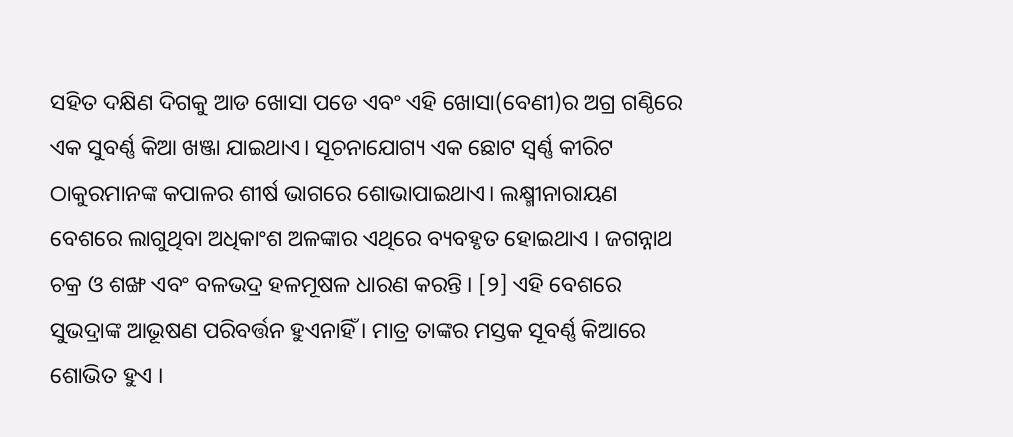ସହିତ ଦକ୍ଷିଣ ଦିଗକୁ ଆଡ ଖୋସା ପଡେ ଏବଂ ଏହି ଖୋସା(ବେଣୀ)ର ଅଗ୍ର ଗଣ୍ଠିରେ ଏକ ସୁବର୍ଣ୍ଣ କିଆ ଖଞ୍ଜା ଯାଇଥାଏ। ସୂଚନାଯୋଗ୍ୟ ଏକ ଛୋଟ ସ୍ୱର୍ଣ୍ଣ କୀରିଟ ଠାକୁରମାନଙ୍କ କପାଳର ଶୀର୍ଷ ଭାଗରେ ଶୋଭାପାଇଥାଏ। ଲକ୍ଷ୍ମୀନାରାୟଣ ବେଶରେ ଲାଗୁଥିବା ଅଧିକାଂଶ ଅଳଙ୍କାର ଏଥିରେ ବ୍ୟବହୃତ ହୋଇଥାଏ । ଜଗନ୍ନାଥ ଚକ୍ର ଓ ଶଙ୍ଖ ଏବଂ ବଳଭଦ୍ର ହଳମୂଷଳ ଧାରଣ କରନ୍ତି । [୨] ଏହି ବେଶରେ ସୁଭଦ୍ରାଙ୍କ ଆଭୂଷଣ ପରିବର୍ତ୍ତନ ହୁଏନାହିଁ । ମାତ୍ର ତାଙ୍କର ମସ୍ତକ ସୂବର୍ଣ୍ଣ କିଆରେ ଶୋଭିତ ହୁଏ ।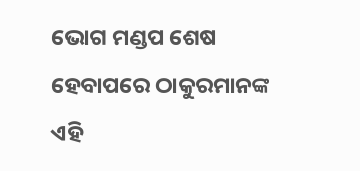ଭୋଗ ମଣ୍ଡପ ଶେଷ ହେବାପରେ ଠାକୁରମାନଙ୍କ ଏହି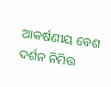ଆକର୍ଷଣୀୟ ବେଶ ଦର୍ଶନ ନିମିତ୍ତ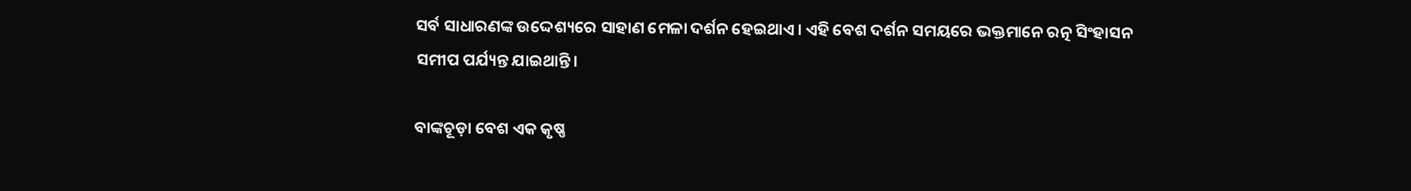ସର୍ବ ସାଧାରଣଙ୍କ ଉଦ୍ଦେଶ୍ୟରେ ସାହାଣ ମେଳା ଦର୍ଶନ ହେଇଥାଏ। ଏହି ବେଶ ଦର୍ଶନ ସମୟରେ ଭକ୍ତମାନେ ରତ୍ନ ସିଂହାସନ ସମୀପ ପର୍ଯ୍ୟନ୍ତ ଯାଇଥାନ୍ତି।

ବାଙ୍କଚୂଡ଼ା ବେଶ ଏକ କୃଷ୍ଣ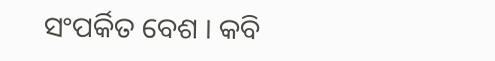ସଂପର୍କିତ ବେଶ । କବି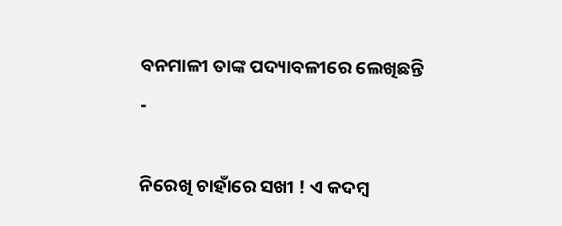ବନମାଳୀ ତାଙ୍କ ପଦ୍ୟାବଳୀରେ ଲେଖିଛନ୍ତି -

ନିରେଖି ଚାହାଁରେ ସଖୀ ! ଏ କଦମ୍ବ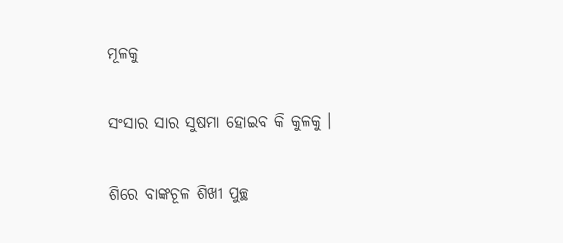ମୂଳକୁ

ସଂସାର ସାର ସୁଷମା ହୋଇବ କି କୁଳକୁ ।

ଶିରେ ବାଙ୍କଚୂଳ ଶିଖୀ ପୁଚ୍ଛ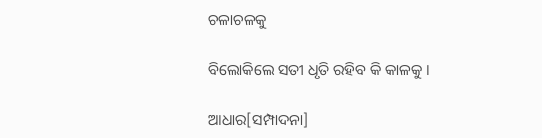ଚଳାଚଳକୁ

ବିଲୋକିଲେ ସତୀ ଧୃତି ରହିବ କି କାଳକୁ ।

ଆଧାର[ସମ୍ପାଦନା]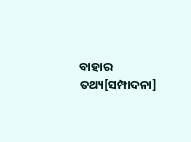ବାହାର ତଥ୍ୟ[ସମ୍ପାଦନା]